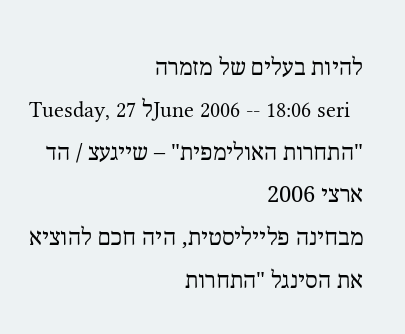להיות בעלים של מזמרה
Tuesday, 27 לJune 2006 -- 18:06 seri
"התחרות האולימפית" – שייגעצ / הד ארצי 2006
מבחינה פלייליסטית, היה חכם להוציא את הסינגל "התחרות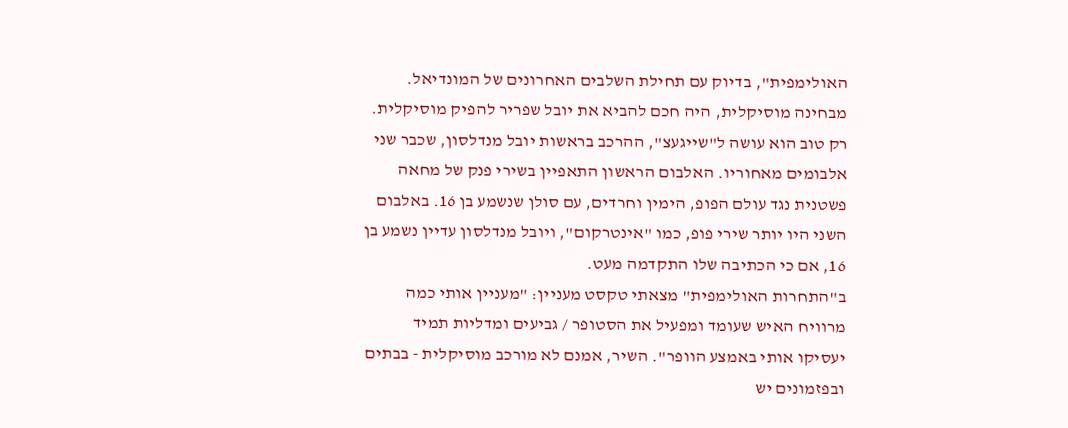האולימפית", בדיוק עם תחילת השלבים האחרונים של המונדיאל.
מבחינה מוסיקלית, היה חכם להביא את יובל שפריר להפיק מוסיקלית. רק טוב הוא עושה ל"שייגעצ", ההרכב בראשות יובל מנדלסון, שכבר שני אלבומים מאחוריו. האלבום הראשון התאפיין בשירי פנק של מחאה פשטנית נגד עולם הפופ, הימין וחרדים, עם סולן שנשמע בן 16. באלבום השני היו יותר שירי פופ, כמו "אינטרקום", ויובל מנדלסון עדיין נשמע בן 16, אם כי הכתיבה שלו התקדמה מעט.
ב"התחרות האולימפית" מצאתי טקסט מעניין: "מעניין אותי כמה מרוויח האיש שעומד ומפעיל את הסטופר / גביעים ומדליות תמיד יעסיקו אותי באמצע הוופר". השיר, אמנם לא מורכב מוסיקלית - בבתים ובפזמונים יש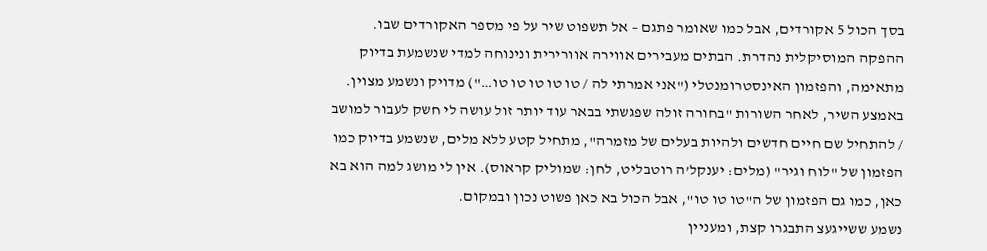בסך הכול 5 אקורדים, אבל כמו שאומר פתגם – אל תשפוט שיר על פי מספר האקורדים שבו. ההפקה המוסיקלית נהדרת. הבתים מעבירים אווירה אוורירית ונינוחה למדי שנשמעת בדיוק מתאימה, והפזמון האינסטרומנטלי ("אני אמרתי לה / טו טו טו טו טו…") מדויק ונשמע מצוין.
באמצע השיר, לאחר השורות "בחורה זולה שפגשתי בבאר עוד יותר זול עושה לי חשק לעבור למושב / להתחיל שם חיים חדשים ולהיות בעלים של מזמרה", מתחיל קטע ללא מלים, שנשמע בדיוק כמו הפזמון של "לוח וגיר" (מלים: יענקל’ה רוטבליט, לחן: שמוליק קראוס). אין לי מושג למה הוא בא כאן, כמו גם הפזמון של ה"טו טו טו", אבל הכול בא כאן פשוט נכון ובמקום.
נשמע ששייגעצ התבגרו קצת, ומעניין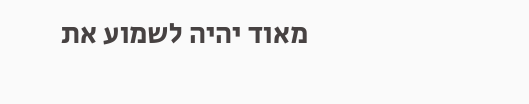מאוד יהיה לשמוע את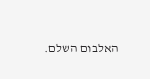האלבום השלם.